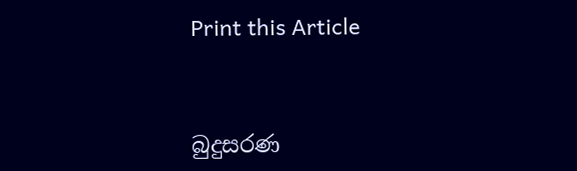Print this Article


බුදුසරණ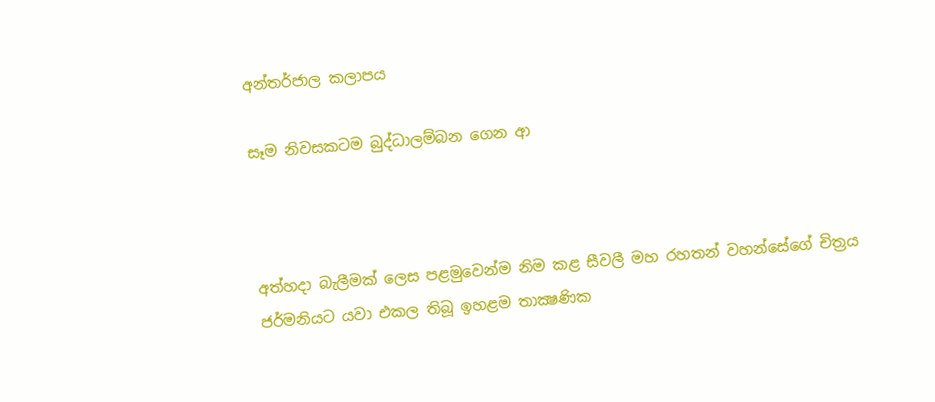අන්තර්ජාල කලාපය

සෑම නිවසකටම බුද්ධාලම්බන ගෙන ආ



අත්හදා බැලීමක් ලෙස පළමුවෙන්ම නිම කළ සීවලී මහ රහතන් වහන්සේගේ චිත්‍රය ජර්මනියට යවා එකල ‍තිබූ ඉහළම තාක්‍ෂණික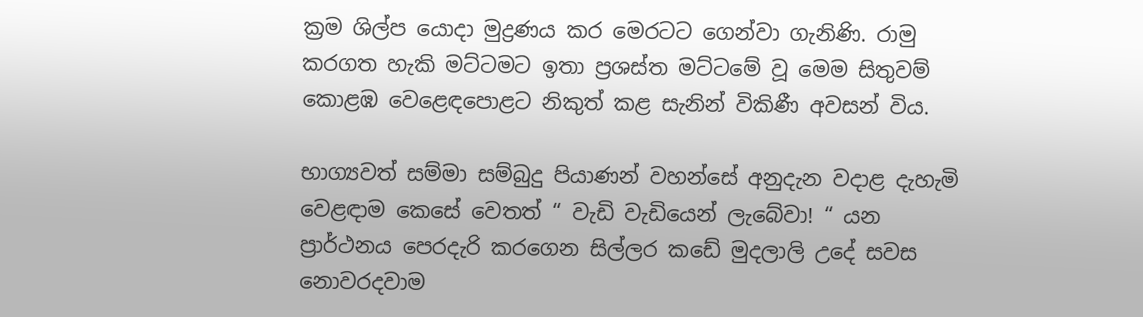ක්‍රම ශිල්ප යොදා මුද්‍රණය කර මෙරටට ගෙන්වා ගැනිණි. රාමු කරගත හැකි මට්ටමට ඉතා ප්‍රශස්ත මට්ටමේ වූ මෙම සිතුවම් කොළඹ වෙළෙඳපොළට නිකුත් කළ සැනින් විකිණී අවසන් විය.

භාග්‍යවත් සම්මා සම්බුදු පියාණන් වහන්සේ අනුදැන වදාළ දැහැමි වෙළඳාම කෙසේ වෙතත් “ වැඩි වැඩියෙන් ලැබේවා! “ යන ප්‍රාර්ථනය පෙරදැරි කරගෙන සිල්ලර කඩේ මුදලාලි උදේ සවස නොවරදවාම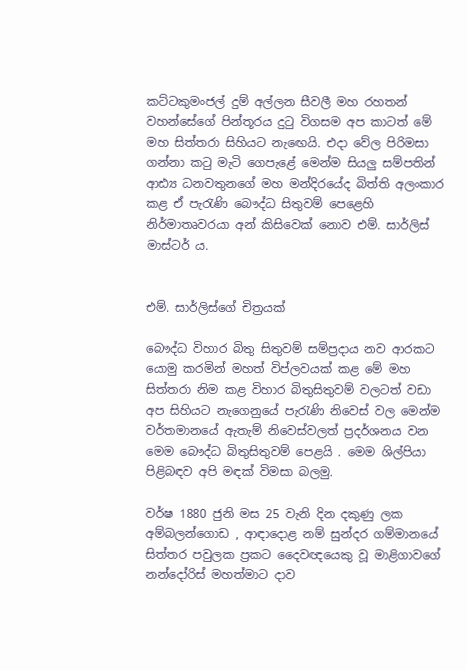කට්ටකුමංජල් දුම් අල්ලන සීවලී මහ රහතන් වහන්සේගේ පින්තූරය දුටු විගසම අප කාටත් මේ මහ සිත්තරා සිහියට නැඟෙයි. එදා වේල පිරිමසා ගන්නා කටු මැටි ගෙපැළේ මෙන්ම සියලු සම්පතින් ආඪ්‍ය ධනවතුනගේ මහ මන්දිරයේද බිත්ති අලංකාර කළ ඒ පැරැණි බෞද්ධ සිතුවම් පෙළෙහි නිර්මාතෘවරයා අන් කිසිවෙක් නොව එම්. සාර්ලිස් මාස්ටර් ය.


එම්. සාර්ලිස්ගේ චිත්‍රයක්

බෞද්ධ විහාර බිතු සිතුවම් සම්ප්‍රදාය නව ආරකට යොමු කරමින් මහත් විප්ලවයක් කළ මේ මහ සිත්තරා නිම කළ විහාර බිතුසිතුවම් වලටත් වඩා අප සිහියට නැගෙනුයේ පැරැණි නිවෙස් වල මෙන්ම වර්තමානයේ ඇතැම් නිවෙස්වලත් ප්‍රදර්ශනය වන මෙම බෞද්ධ බිතුසිතුවම් පෙළයි . මෙම ශිල්පියා පිළිබඳව අපි මඳක් විමසා බලමු.

වර්ෂ 1880 ජුනි මස 25 වැනි දින දකුණු ලක අම්බලන්ගොඩ , ආඳාදොළ නම් සුන්දර ගම්මානයේ සිත්තර පවුලක ප්‍රකට දෛවඥයෙකු වූ මාළිගාවගේ නන්දෝරිස් මහත්මාට දාව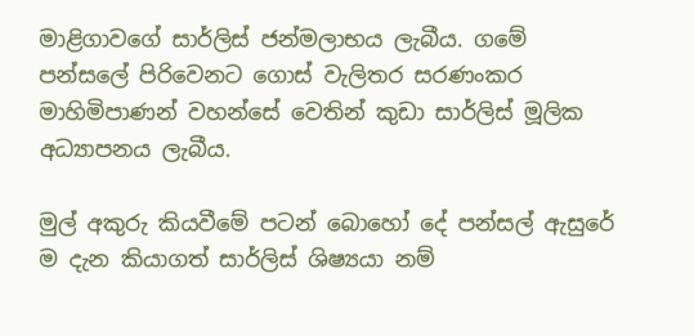මාළිගාවගේ සාර්ලිස් ජන්මලාභය ලැබීය. ගමේ පන්සලේ පිරිවෙනට ගොස් වැලිතර සරණංකර මාහිමිපාණන් වහන්සේ වෙතින් කුඩා සාර්ලිස් මූලික අධ්‍යාපනය ලැබීය.

මුල් අකුරු කියවීමේ පටන් බොහෝ දේ පන්සල් ඇසුරේ ම දැන කියාගත් සාර්ලිස් ශිෂ්‍යයා නම්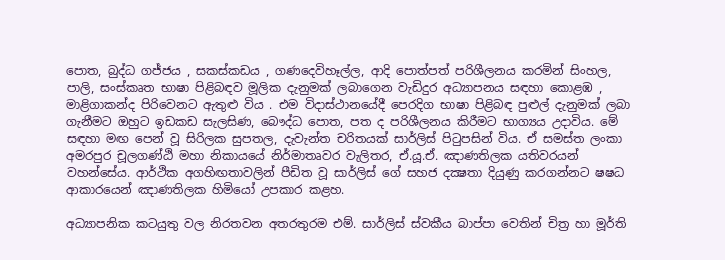පොත, බුද්ධ ගජ්ජය , සකස්කඩය , ගණදෙවිහෑල්ල, ආදි පොත්පත් පරිශීලනය කරමින් සිංහල, පාලි, සංස්කෘත භාෂා පිළිබඳව මූලික දැනුමක් ලබාගෙන වැඩිදුර අධ්‍යාපනය සඳහා කොළඹ , මාළිගාකන්ද පිරිවෙනට ඇතුළු විය . එම විදාස්ථානයේදී පෙරදිග භාෂා පිළිබඳ පුළුල් දැනුමක් ලබා ගැනීමට ඔහුට ඉඩකඩ සැලසිණ, බෞද්ධ පොත, පත ද පරිශීලනය කිරීමට භාග්‍යය උදාවිය. මේ සඳහා මඟ පෙන් වූ සිරිලක සුපතල, දැවැන්ත චරිතයක් සාර්ලිස් පිටුපසින් විය. ඒ සමස්ත ලංකා අමරපුර චූලගණ්ඨි මහා නිකායයේ නිර්මාතෘවර වැලිතර, ඒ.යූ.ඒ. ඤාණතිලක යතිවරයන් වහන්සේය. ආර්ථික අගහිඟතාවලින් පීඩිත වූ සාර්ලිස් ගේ සහජ දක්‍ෂතා දියුණු කරගන්නට ෂෂධ ආකාරයෙන් ඤාණතිලක හිමියෝ උපකාර කළහ.

අධ්‍යාපනික කටයුතු වල නිරතවන අතරතුරම එම්. සාර්ලිස් ස්වකීය බාප්පා වෙතින් චිත්‍ර හා මූර්ති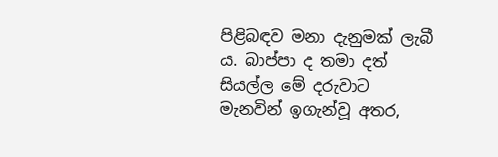පිළිබඳව මනා දැනුමක් ලැබී ය. බාප්පා ද තමා දත් සියල්ල මේ දරුවාට මැනවින් ඉගැන්වූ අතර,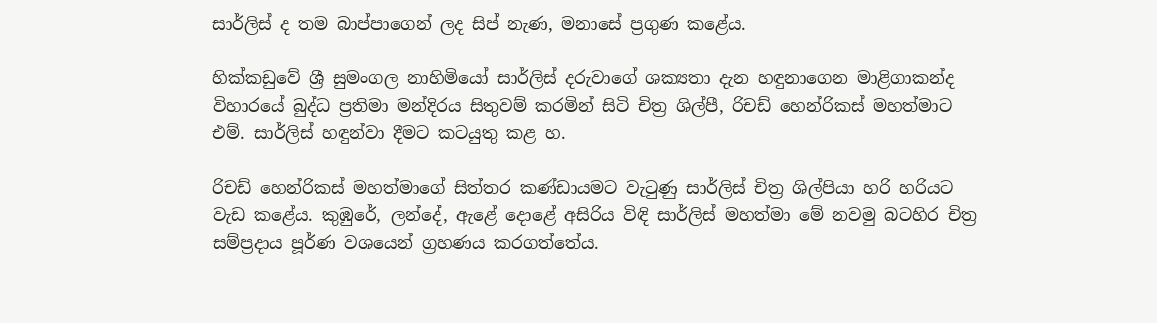සාර්ලිස් ද තම බාප්පාගෙන් ලද සිප් නැණ, මනාසේ ප්‍රගුණ කළේය.

හික්කඩුවේ ශ්‍රී සුමංගල නාහිමියෝ සාර්ලිස් දරුවාගේ ශක්‍යතා දැන හඳුනාගෙන මාළිගාකන්ද විහාරයේ බුද්ධ ප්‍රතිමා මන්දිරය සිතුවම් කරමින් සිටි චිත්‍ර ශිල්පී, රිචඩ් හෙන්රිකස් මහත්මාට එම්. සාර්ලිස් හඳුන්වා දීමට කටයුතු කළ හ.

රිචඩ් හෙන්රිකස් මහත්මාගේ සිත්තර කණ්ඩායමට වැටුණු සාර්ලිස් චිත්‍ර ශිල්පියා හරි හරියට වැඩ කළේය. කුඹුරේ, ලන්දේ, ඇළේ දොළේ අසිරිය විඳි සාර්ලිස් මහත්මා මේ නවමු බටහිර චිත්‍ර සම්ප්‍රදාය පූර්ණ වශයෙන් ග්‍රහණය කරගත්තේය.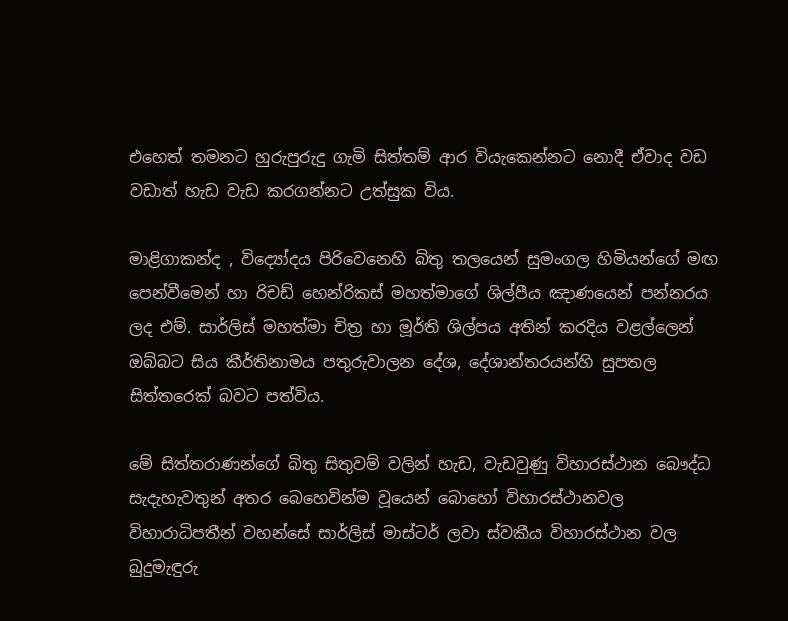එහෙත් තමනට හුරුපුරුදු ගැමි සිත්තම් ආර වියැකෙන්නට නොදී ඒවාද වඩ වඩාත් හැඩ වැඩ කරගන්නට උත්සුක විය.

මාළිගාකන්ද , විද්‍යෝදය පිරිවෙනෙහි බිතු තලයෙන් සුමංගල හිමියන්ගේ මඟ පෙන්වීමෙන් හා රිචඩ් හෙන්රිකස් මහත්මාගේ ශිල්පීය ඤාණයෙන් පන්නරය ලද එම්. සාර්ලිස් මහත්මා චිත්‍ර හා මූර්ති ශිල්පය අතින් කරදිය වළල්ලෙන් ඔබ්බට සිය කීර්තිනාමය පතුරුවාලන දේශ, දේශාන්තරයන්හි සුපතල සිත්තරෙක් බවට පත්විය.

මේ සිත්තරාණන්ගේ බිතු සිතුවම් වලින් හැඩ, වැඩවුණු විහාරස්ථාන බෞද්ධ සැදැහැවතුන් අතර බෙහෙවින්ම වූයෙන් බොහෝ විහාරස්ථානවල විහාරාධිපතීන් වහන්සේ සාර්ලිස් මාස්ටර් ලවා ස්වකීය විහාරස්ථාන වල බුදුමැඳුරු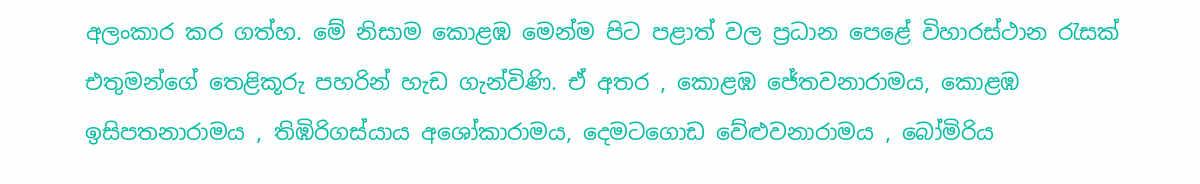අලංකාර කර ගත්හ. මේ නිසාම කොළඹ මෙන්ම පිට පළාත් වල ප්‍රධාන පෙළේ විහාරස්ථාන රැසක් එතුමන්ගේ තෙළිකූරු පහරින් හැඩ ගැන්විණි. ඒ අතර , කොළඹ ජේතවනාරාමය, කොළඹ ඉසිපතනාරාමය , තිඹිරිගස්යාය අශෝකාරාමය, දෙමටගොඩ වේළුවනාරාමය , බෝමිරිය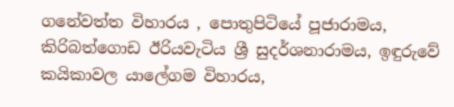ගනේවත්ත විහාරය , පොතුපිටියේ පූජාරාමය, කිරිබත්ගොඩ ඊරියවැටිය ශ්‍රී සුදර්ශනාරාමය, ඉඳුරුවේ කයිකාවල යාලේගම විහාරය,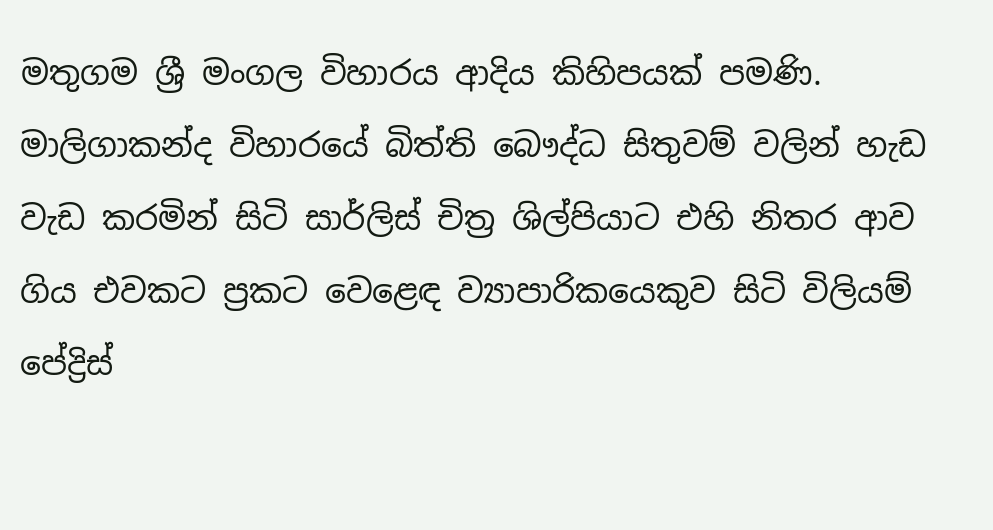මතුගම ශ්‍රී මංගල විහාරය ආදිය කිහිපයක් පමණි. මාලිගාකන්ද විහාරයේ බිත්ති බෞද්ධ සිතුවම් වලින් හැඩ වැඩ කරමින් සිටි සාර්ලිස් චිත්‍ර ශිල්පියාට එහි නිතර ආව ගිය එවකට ප්‍රකට වෙළෙඳ ව්‍යාපාරිකයෙකුව සිටි විලියම් පේද්‍රිස්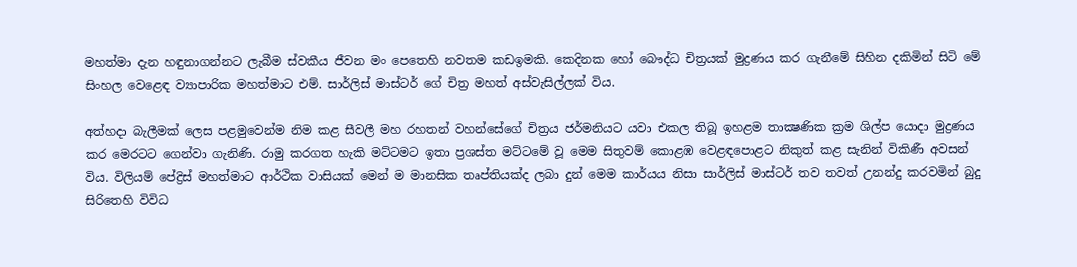මහත්මා දැන හඳුනාගන්නට ලැබීම ස්වකීය ජීවන මං පෙතෙහි නවතම කඩඉමකි. කෙදිනක හෝ බෞද්ධ චිත්‍රයක් මුද්‍රණය කර ගැනීමේ සිහින දකිමින් සිටි මේ සිංහල වෙළෙඳ ව්‍යාපාරික මහත්මාට එම්. සාර්ලිස් මාස්ටර් ගේ චිත්‍ර මහත් අස්වැසිල්ලක් විය.

අත්හදා බැලීමක් ලෙස පළමුවෙන්ම නිම කළ සීවලී මහ රහතන් වහන්සේගේ චිත්‍රය ජර්මනියට යවා එකල තිබූ ඉහළම තාක්‍ෂණික ක්‍රම ශිල්ප යොදා මුද්‍රණය කර මෙරටට ගෙන්වා ගැනිණි. රාමු කරගත හැකි මට්ටමට ඉතා ප්‍රශස්ත මට්ටමේ වූ මෙම සිතුවම් කොළඹ වෙළඳපොළට නිකුත් කළ සැනින් විකිණී අවසන් විය. විලියම් පේද්‍රිස් මහත්මාට ආර්ථික වාසියක් මෙන් ම මානසික තෘප්තියක්ද ලබා දුන් මෙම කාර්යය නිසා සාර්ලිස් මාස්ටර් තව තවත් උනන්දු කරවමින් බුදු සිරිතෙහි විවිධ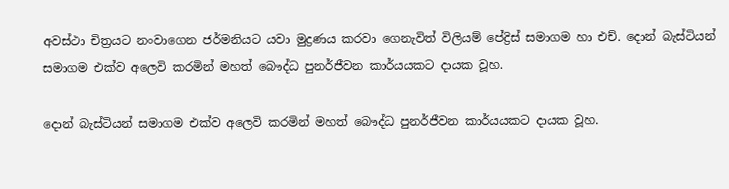අවස්ථා චිත්‍රයට නංවාගෙන ජර්මනියට යවා මුද්‍රණය කරවා ගෙනැවිත් විලියම් පේද්‍රිස් සමාගම හා එච්. දොන් බැස්ටියන් සමාගම එක්ව අලෙවි කරමින් මහත් බෞද්ධ පුනර්ජීවන කාර්යයකට දායක වූහ.

දොන් බැස්ටියන් සමාගම එක්ව අලෙවි කරමින් මහත් බෞද්ධ පුනර්ජීවන කාර්යයකට දායක වූහ.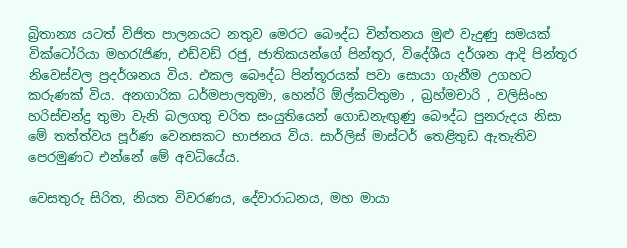බ්‍රිතාන්‍ය යටත් විජිත පාලනයට නතුව මෙරට බෞද්ධ චින්තනය මුළු වැදුණු සමයක් වික්ටෝරියා මහරැජිණ, එඩ්වඩ් රජු, ජාතිකයන්ගේ පින්තූර, විදේශීය දර්ශන ආදි පින්තූර නිවෙස්වල ප්‍රදර්ශනය විය. එකල බෞද්ධ පින්තූරයක් පවා සොයා ගැනීම උගහට කරුණක් විය. අනගාරික ධර්මපාලතුමා, හෙන්රි ඕල්කට්තුමා , බ්‍රහ්මචාරි , වලිසිංහ හරිස්චන්ද්‍ර තුමා වැනි බලගතු චරිත සංයුතියෙන් ගොඩනැඟුණු බෞද්ධ පුනරුදය නිසා මේ තත්ත්වය පූර්ණ වෙනසකට භාජනය විය. සාර්ලිස් මාස්ටර් තෙළිතුඩ ඇතැතිව පෙරමුණට එන්නේ මේ අවධියේය.

වෙසතුරු සිරිත, නියත විවරණය, දේවාරාධනය, මහ මායා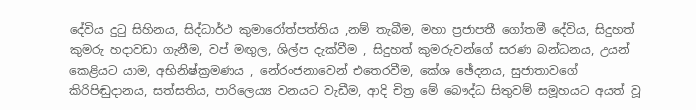දේවිය දුටු සිහිනය, සිද්ධාර්ථ කුමාරෝත්පත්තිය ,නම් තැබීම, මහා ප්‍රජාපතී ගෝතමී දේවිය, සිදුහත් කුමරු හදාවඩා ගැනීම, වප් මඟුල, ශිල්ප දැක්වීම , සිදුහත් කුමරුවන්ගේ සරණ බන්ධනය, උයන් කෙළියට යාම, අභිනිෂ්ක්‍රමණය , නේරංජනාවෙන් එතෙරවීම, කේශ ඡේදනය, සුජාතාවගේ කිරිපිඬුදානය, සත්සතිය, පාරිලෙය්‍ය වනයට වැඩීම, ආදි චිත්‍ර මේ බෞද්ධ සිතුවම් සමූහයට අයත් වූ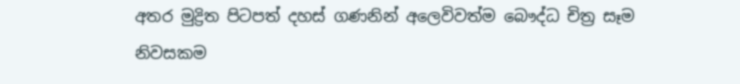අතර මුද්‍රිත පිටපත් දහස් ගණනින් අලෙවිවත්ම බෞද්ධ චිත්‍ර සෑම නිවසකම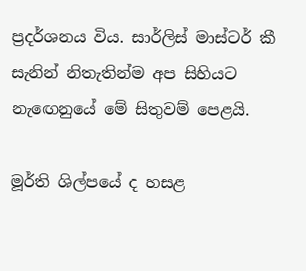ප්‍රදර්ශනය විය. සාර්ලිස් මාස්ටර් කී සැනින් නිතැතින්ම අප සිහියට නැඟෙනුයේ මේ සිතුවම් පෙළයි.

මූර්ති ශිල්පයේ ද හසළ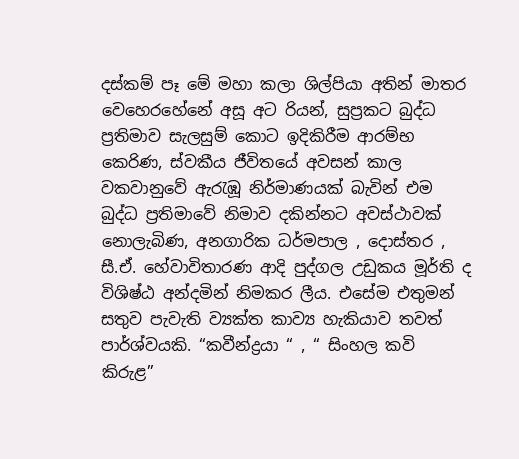දස්කම් පෑ මේ මහා කලා ශිල්පියා අතින් මාතර වෙහෙරහේනේ අසූ අට රියන්, සුප්‍රකට බුද්ධ ප්‍රතිමාව සැලසුම් කොට ඉදිකිරීම ආරම්භ කෙරිණ, ස්වකීය ජීවිතයේ අවසන් කාල වකවානුවේ ඇරැඹූ නිර්මාණයක් බැවින් එම බුද්ධ ප්‍රතිමාවේ නිමාව දකින්නට අවස්ථාවක් නොලැබිණ, අනගාරික ධර්මපාල , දොස්තර , සී.ඒ. හේවාවිතාරණ ආදි පුද්ගල උඩුකය මූර්ති ද විශිෂ්ඨ අන්දමින් නිමකර ලීය. එසේම එතුමන් සතුව පැවැති ව්‍යක්ත කාව්‍ය හැකියාව තවත් පාර්ශ්වයකි. “කවීන්ද්‍රයා “ , “ සිංහල කවි කිරුළ”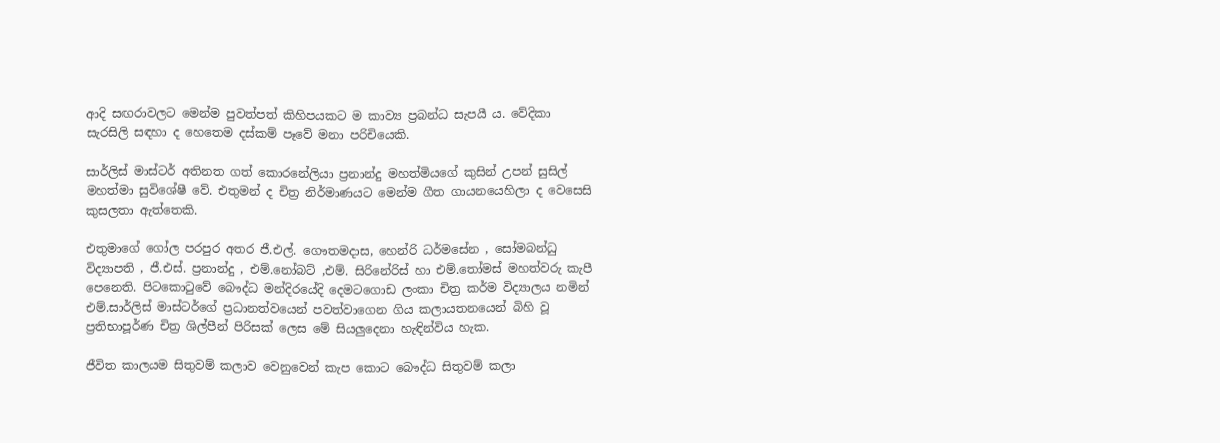ආදි සඟරාවලට මෙන්ම පුවත්පත් කිහිපයකට ම කාව්‍ය ප්‍රබන්ධ සැපයී ය. වේදිකා සැරසිලි සඳහා ද හෙතෙම දස්කම් පෑවේ මනා පරිචියෙකි.

සාර්ලිස් මාස්ටර් අතිනත ගත් කොරනේලියා ප්‍රනාන්දු මහත්මියගේ කුසින් උපන් සුසිල් මහත්මා සුවිශේෂී වේ. එතුමන් ද චිත්‍ර නිර්මාණයට මෙන්ම ගීත ගායනයෙහිලා ද වෙසෙසි කුසලතා ඇත්තෙකි.

එතුමාගේ ගෝල පරපුර අතර ජී.එල්. ගෞතමදාස, හෙන්රි ධර්මසේන , සෝමබන්ධු විද්‍යාපති , ජී.එස්. ප්‍රනාන්දු , එම්.නෝබට් ,එම්. සිරිනේරිස් හා එම්.තෝමස් මහත්වරු කැපී පෙනෙති. පිටකොටුවේ බෞද්ධ මන්දිරයේදි දෙමටගොඩ ලංකා චිත්‍ර කර්ම විද්‍යාලය නමින් එම්.සාර්ලිස් මාස්ටර්ගේ ප්‍රධානත්වයෙන් පවත්වාගෙන ගිය කලායතනයෙන් බිහි වූ ප්‍රතිභාපූර්ණ චිත්‍ර ශිල්පීන් පිරිසක් ලෙස මේ සියලුදෙනා හැඳින්විය හැක.

ජීවිත කාලයම සිතුවම් කලාව වෙනුවෙන් කැප කොට බෞද්ධ සිතුවම් කලා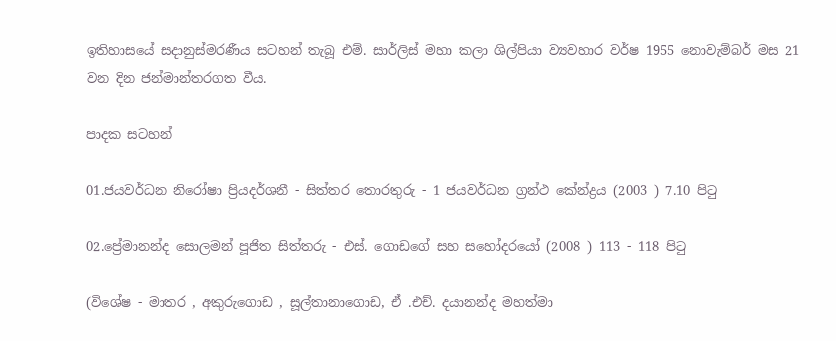ඉතිහාසයේ සදානුස්මරණීය සටහන් තැබූ එම්. සාර්ලිස් මහා කලා ශිල්පියා ව්‍යවහාර වර්ෂ 1955 නොවැම්බර් මස 21 වන දින ජන්මාන්තරගත වීය.

පාදක සටහන්

01.ජයවර්ධන නිරෝෂා ප්‍රියදර්ශනී - සිත්තර තොරතුරු - 1 ජයවර්ධන ග්‍රන්ථ කේන්ද්‍රය (2003 ) 7.10 පිටු

02.ප්‍රේමානන්ද සොලමන් පූජිත සිත්තරු - එස්. ගොඩගේ සහ සහෝදරයෝ (2008 ) 113 - 118 පිටු

(විශේෂ - මාතර , අකුරුගොඩ , සූල්තානාගොඩ, ඒ .එච්. දයානන්ද මහත්මා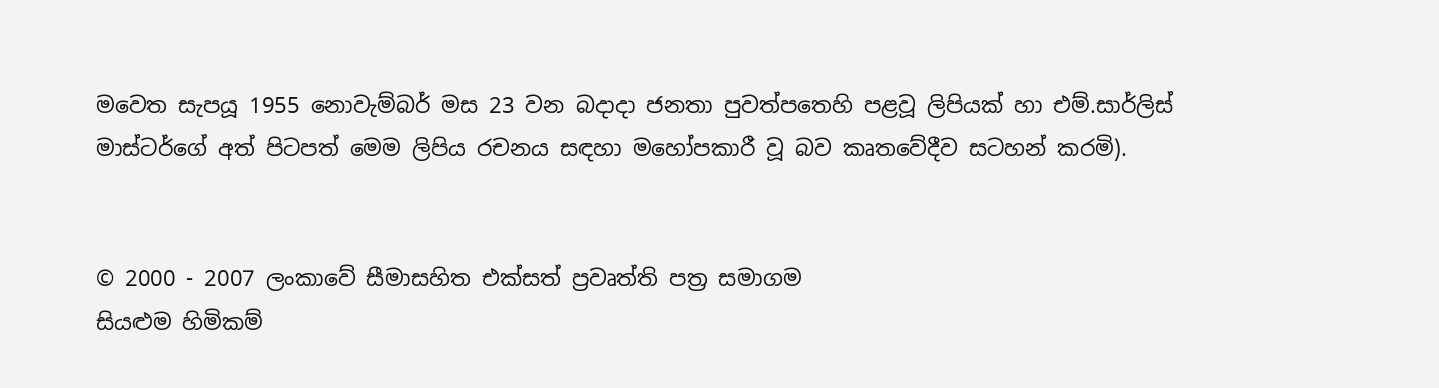මවෙත සැපයූ 1955 නොවැම්බර් මස 23 වන බදාදා ජනතා පුවත්පතෙහි පළවූ ලිපියක් හා එම්.සාර්ලිස් මාස්ටර්ගේ අත් පිටපත් මෙම ලිපිය රචනය සඳහා මහෝපකාරී වූ බව කෘතවේදීව සටහන් කරමි).


© 2000 - 2007 ලංකාවේ සීමාසහිත එක්සත් ප්‍රවෘත්ති පත්‍ර සමාගම
සියළුම හිමිකම්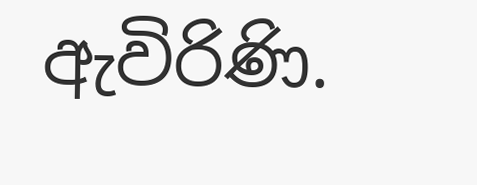ඇවිරිණි.